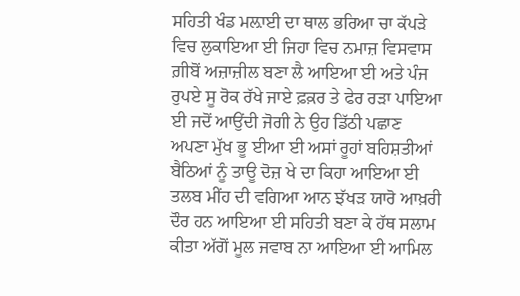ਸਹਿਤੀ ਖੰਡ ਮਲ਼ਾਈ ਦਾ ਥਾਲ ਭਰਿਆ ਚਾ ਕੱਪੜੇ ਵਿਚ ਲੁਕਾਇਆ ਈ ਜਿਹਾ ਵਿਚ ਨਮਾਜ਼ ਵਿਸਵਾਸ ਗ਼ੀਬੋਂ ਅਜ਼ਾਜ਼ੀਲ ਬਣਾ ਲੈ ਆਇਆ ਈ ਅਤੇ ਪੰਜ ਰੁਪਏ ਸੂ ਰੋਕ ਰੱਖੇ ਜਾਏ ਫ਼ਕ਼ਰ ਤੇ ਫੇਰ ਰੜਾ ਪਾਇਆ ਈ ਜਦੋਂ ਆਉਂਦੀ ਜੋਗੀ ਨੇ ਉਹ ਡਿੱਠੀ ਪਛਾਣ ਅਪਣਾ ਮੁੱਖ ਭੂ ਈਆ ਈ ਅਸਾਂ ਰੂਹਾਂ ਬਹਿਸ਼ਤੀਆਂ ਬੈਠਿਆਂ ਨੂੰ ਤਾਊ ਦੋਜ਼ ਖੇ ਦਾ ਕਿਹਾ ਆਇਆ ਈ ਤਲਬ ਮੀਂਹ ਦੀ ਵਗਿਆ ਆਨ ਝੱਖੜ ਯਾਰੋ ਆਖ਼ਰੀ ਦੌਰ ਹਨ ਆਇਆ ਈ ਸਹਿਤੀ ਬਣਾ ਕੇ ਹੱਥ ਸਲਾਮ ਕੀਤਾ ਅੱਗੋਂ ਮੂਲ ਜਵਾਬ ਨਾ ਆਇਆ ਈ ਆਮਿਲ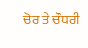ਚੋਰ ਤੇ ਚੌਧਰੀ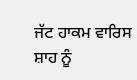ਜੱਟ ਹਾਕਮ ਵਾਰਿਸ ਸ਼ਾਹ ਨੂੰ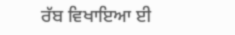ਰੱਬ ਵਿਖਾਇਆ ਈ